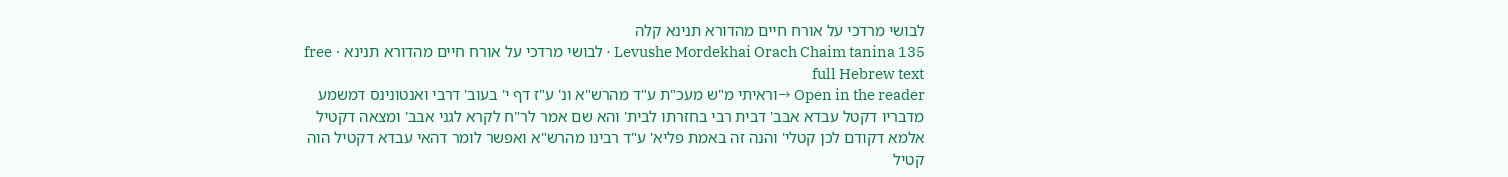לבושי מרדכי על אורח חיים מהדורא תנינא קלה
Levushe Mordekhai Orach Chaim tanina 135 · לבושי מרדכי על אורח חיים מהדורא תנינא · free full Hebrew text
Open in the reader →וראיתי מ"ש מעכ"ת ע"ד מהרש"א ונ' ע"ז דף י' בעוב' דרבי ואנטונינס דמשמע מדבריו דקטל עבדא אבב' דבית רבי בחזרתו לבית' והא שם אמר לר"ח לקרא לגני אבב' ומצאה דקטיל אלמא דקודם לכן קטלי' והנה זה באמת פליא' ע"ד רבינו מהרש"א ואפשר לומר דהאי עבדא דקטיל הוה קטיל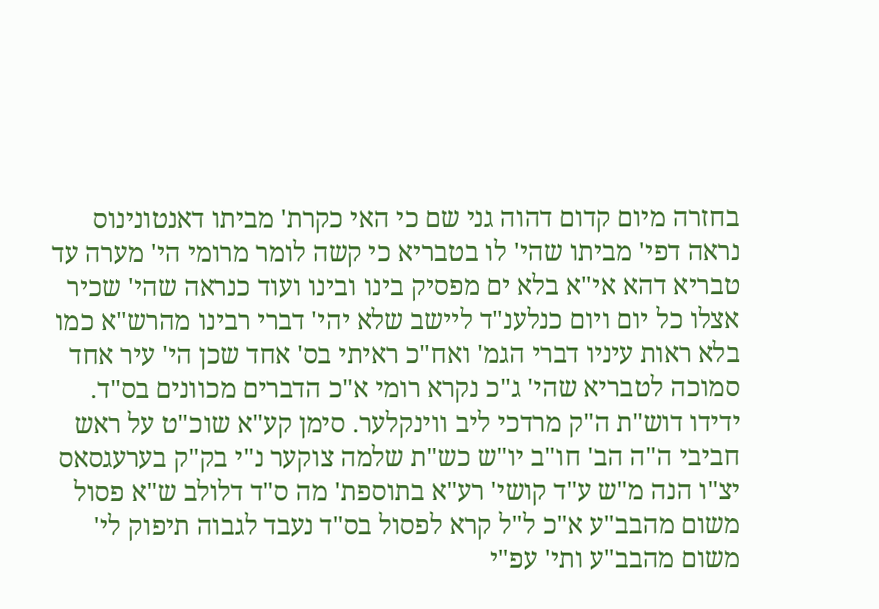בחזרה מיום קדום דהוה גני שם כי האי כקרת' מביתו דאנטונינוס נראה דפי' מביתו שהי' לו בטבריא כי קשה לומר מרומי הי' מערה עד טבריא דהא אי"א בלא ים מפסיק בינו ובינו ועוד כנראה שהי' שכיר אצלו כל יום ויום כנלענ"ד ליישב שלא יהי' דברי רבינו מהרש"א כמו בלא ראות עיניו דברי הגמ' ואח"כ ראיתי בס' אחד שכן הי' עיר אחד סמוכה לטבריא שהי' ג"כ נקרא רומי א"כ הדברים מכוונים בס"ד. ידידו דוש"ת ה"ק מרדכי ליב ווינקלער. סימן קע"א שוכ"ט על ראש חביבי ה"ה הב' חו"ב יו"ש כש"ת שלמה צוקער נ"י בק"ק בערעגסאס יצ"ו הנה מ"ש ע"ד קושי' רע"א בתוספת' מה ס"ד דלולב ש"א פסול משום מהבב"ע א"כ ל"ל קרא לפסול בס"ד נעבד לגבוה תיפוק לי' משום מהבב"ע ותי' עפ"י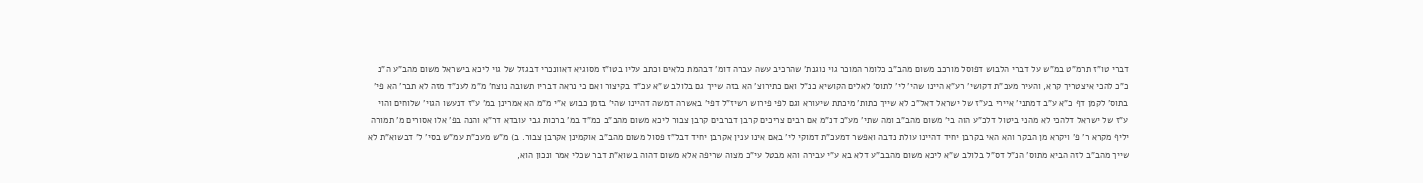דברי טו"ז תרמ"ט במ"ש על דברי הלבוש דפוסל מורכב משום מהב"ב כלומר המוכר גוי נוגנת' שהרכיב עשה עברה דומ' דבהמת כלאים וכתב עליו בטו"ז מסוגיא דאוונכרי דבגזל של גוי ליכא בישראל משום מהב"ע ה"נ כ"כ להכי איצטריך קרא, והעיר מעכ"ת דקושי' רע"א היינו שהי' לי' לתוס' לאלים הקושיא כנ"ל ואם כתירוצ' הא בזה שייך גם בלולב ש"א עכ"ד בקיצור ואם כי נראה דבריו תשובה נוצח' מ"מ לענ"ד מזה לא תבר' הא פי' בתוס' לקמן דף כ"א ע"ב דמתני' איירי בע"ז של ישראל דאל"כ לא שייך כתות' מיכתת שיעורא וגם לפי פירוש רשיז"ל דפי' באשרה דמשה דהיינו שהי' בזמן כבוש א"י מ"מ הא אמרינן במ' ע"ז דנעשו הגוי' שלוחים והוי ע"ז של ישראל דלהכי לא מהני ביטול דלכ"ע הוה בי' משום מהב"ב ומה שתי' מע"כ דנ"מ אם רבים צריכים קרבן דברבים קרבן צבור ליכא משום מהב"ב כמ"ד במ' ברכות גבי עובדא דר"א והנה בפ' אלו אסורים מ' תמורה יליף מקרא ר' פ' ויקרא מן הבקר והא האי בקרבן יחיד דהיינו עולת נדבה ואפשר דמעכ"ת דמוקי לי' באם אינו ענין אקרבן יחיד דבל"ז פסול משום מהב"ב אוקמינן אקרבן צבור. ב) מ"ש מעכ"ת עמ"ש בסי' ל' דבשוא"ת לא שייך מהב"ב לזה הביא מתוס' הנ"ל דס"ל בלולב ש"א ליכא משום מהבב"ע דלא בא ע"י עבירה והא מבטל עי"כ מצוה שריפה אלא משום דהוה בשוא"ת דבר שכלי אמר ונכון הוא,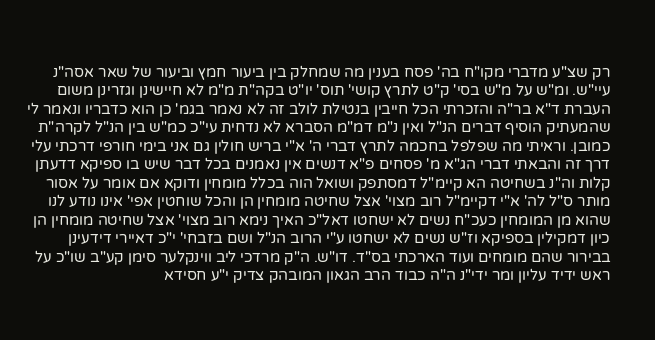רק שצ"ע מדברי מקו"ח בה' פסח בענין מה שמחלק בין ביעור חמץ וביעור של שאר אסה"נ עיי"ש. ומ"ש על מ"ש בסי' ק"ט לתרץ קושי' תוס' יו"ט בקה"ת מ"מ לא חיישינן וגזרינן משום העברת ד"א בר"ה והזכרתי הכל חייבין בנטילת לולב זה לא נאמר בגמ' כן הוא כדבריו ונאמר לי שהמעתיק הוסיף דברים הנ"ל ואין נ"מ דמ"מ הסברא לא נדחית עי"כ כמ"ש בין הנ"ל לקרה"ת כמובן. וראיתי מה שפלפל בחכמה לתרץ דברי ה' א"י בריש חולין גם אני בימי חורפי דרכתי עלי דרך זה והבאתי דברי הג"א מ' פסחים פ"א דנשים אין נאמנים בכל דבר שיש בו ספיקא דדעתן קלות וה"נ בשחיטה הא קיימ"ל דמסתפק ושואל הוה בכלל מומחין ודוקא אם אומר על אסור מותר ס"ל לה' א"י דקיימ"ל רוב מצוי' אצל שחיטה מומחין הן והכל שוחטין אפי' אינו נודע לנו שהוא מן המומחין כעכ"ח נשים לא ישחטו דאל"כ האיך נימא רוב מצוי' אצל שחיטה מומחין הן כיון דמקילין בספיקא וז"ש נשים לא ישחטו ע"י הרוב הנ"ל ושם בזבחי' י"כ דאיירי דידעינן בבירור שהם מומחים ועוד הארכתי בס"ד. דו"ש. ה"ק מרדכי ליב ווינקלער סימן קע"ב שו"כ על ראש ידיד עליון ומר ידי"נ ה"ה כבוד הרב הגאון המובהק צדיק י"ע חסידא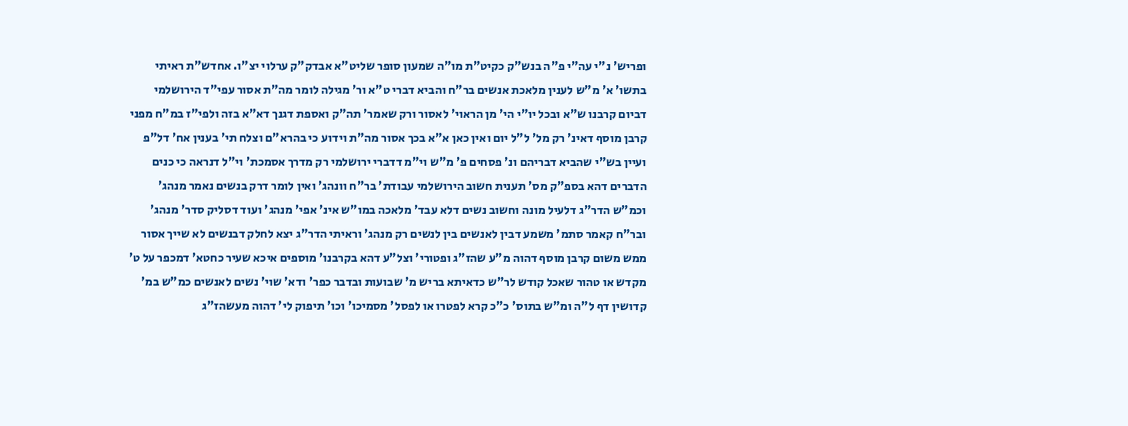ופריש' נ"י עה"י פ"ה בנש"ק כקיט"ת מו"ה שמעון סופר שליט"א אבדק"ק ערלוי יצ"ו. אחדש"ת ראיתי בתשו' א' מ"ש לענין מלאכת אנשים בר"ח והביא דברי ט"א ור' מגילה לומר מה"ת אסור עפי"ד הירושלמי דביום קרבנו ש"א ובכל יו"י הי' מן הראוי' לאסור ורק שאמר' תה"ק ואספת דגנך דא"א בזה ולפי"ז במ"ח מפני קרבן מוסף דאינ' רק מל' ל"ל יום ואין כאן א"א בכך אסור מה"ת וידוע כי בהרא"ם וצלח תי' בענין אח' דל"פ ועיין בש"י שהביא דבריהם ונ' פסחים פ' מ"ש וי"מ דדברי ירושלמי רק מדרך אסמכת' וי"ל דנראה כי כנים הדברים דהא בספ"ק מס' תענית חשוב הירושלמי עבודת' בר"ח וונהג' ואין לומר דרק בנשים נאמר מנהג' וכמ"ש הדר"ג דלעיל מונה וחשוב נשים דלא עבד' מלאכה במו"ש אינ' אפי' מנהג' ועוד דסליק סדר' מנהג' ובר"ח קאמר סתמ' משמע דבין לאנשים בין לנשים רק מנהג' וראיתי הדר"ג יצא לחלק דבנשים לא שייך אסור ממש משום קרבן מוסף דהוה מ"ע שהז"ג ופטורי' וצל"ע דהא בקרבנו' מוספים איכא שעיר כחטא' דמכפר על ט' מקדש או טהור שאכל קודש לר"ש כדאיתא בריש מ' שבועות ובדבר כפר' ודא' שוי' נשים לאנשים כמ"ש במ' קדושין דף ל"ה ומ"ש בתוס' כ"כ קרא לפטרו או לפסל' מסמיכו' וכו' תיפוק לי' דהוה מעשהז"ג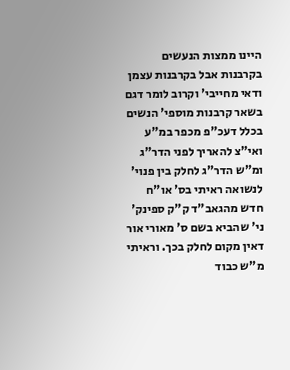היינו ממצות הנעשים בקרבנות אבל בקרבנות עצמן ודאי מחייבי' וקרוב לומר דגם בשאר קרבנות מוספי' הנשים בכלל דעכ"פ מכפר במ"ע ואי"צ להאריך לפני הדר"ג ומ"ש הדר"ג לחלק בין פנוי' לנשואה ראיתי בס' או"ח חדש מהגאב"ד ק"ק ספינק' ני' שהביא בשם ס' מאורי אור דאין מקום לחלק בכך. וראיתי מ"ש כבוד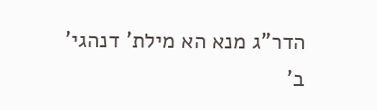הדר"ג מנא הא מילת' דנהגי' ב'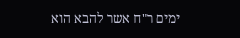ימים ר"ח אשר להבא הוא